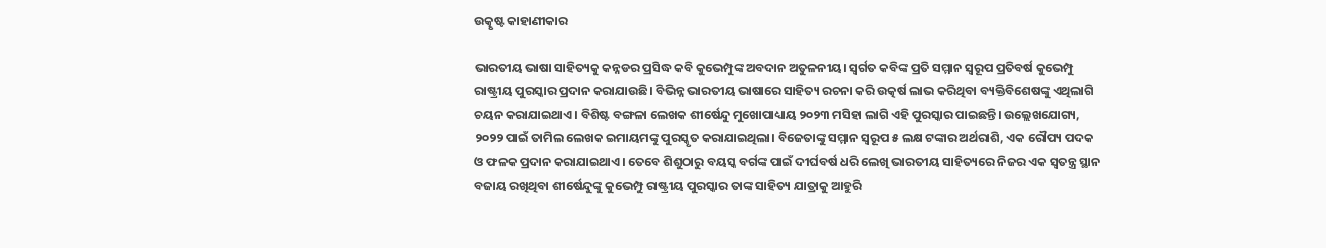ଉତ୍କୃଷ୍ଟ କାହାଣୀକାର

ଭାରତୀୟ ଭାଷା ସାହିତ୍ୟକୁ କନ୍ନଡର ପ୍ରସିଦ୍ଧ କବି କୁଭେମ୍ପୁଙ୍କ ଅବଦାନ ଅତୁଳନୀୟ। ସ୍ବର୍ଗତ କବିଙ୍କ ପ୍ରତି ସମ୍ମାନ ସ୍ବରୂପ ପ୍ରତିବର୍ଷ କୁଭେମ୍ପୁ ରାଷ୍ଟ୍ରୀୟ ପୁରସ୍କାର ପ୍ରଦାନ କରାଯାଉଛି। ବିଭିନ୍ନ ଭାରତୀୟ ଭାଷାରେ ସାହିତ୍ୟ ରଚନା କରି ଉତ୍କର୍ଷ ଲାଭ କରିଥିବା ବ୍ୟକ୍ତିବିଶେଷଙ୍କୁ ଏଥିଲାଗି ଚୟନ କରାଯାଇଥାଏ। ବିଶିଷ୍ଟ ବଙ୍ଗଳା ଲେଖକ ଶୀର୍ଷେନ୍ଦୁ ମୁଖୋପାଧ୍ୟାୟ ୨୦୨୩ ମସିହା ଲାଗି ଏହି ପୁରସ୍କାର ପାଇଛନ୍ତି। ଉଲ୍ଲେଖଯୋଗ୍ୟ, ୨୦୨୨ ପାଇଁ ତାମିଲ ଲେଖକ ଇମାୟମଙ୍କୁ ପୁରସ୍କୃତ କରାଯାଇଥିଲା। ବିଜେତାଙ୍କୁ ସମ୍ମାନ ସ୍ବରୂପ ୫ ଲକ୍ଷ ଟଙ୍କାର ଅର୍ଥରାଶି, ଏକ ରୌପ୍ୟ ପଦକ ଓ ଫଳକ ପ୍ରଦାନ କରାଯାଇଥାଏ। ତେବେ ଶିଶୁଠାରୁ ବୟସ୍କ ବର୍ଗଙ୍କ ପାଇଁ ଦୀର୍ଘବର୍ଷ ଧରି ଲେଖି ଭାରତୀୟ ସାହିତ୍ୟରେ ନିଜର ଏକ ସ୍ବତନ୍ତ୍ର ସ୍ଥାନ ବଜାୟ ରଖିଥିବା ଶୀର୍ଷେନ୍ଦୁଙ୍କୁ କୁଭେମ୍ପୁ ରାଷ୍ଟ୍ରୀୟ ପୁରସ୍କାର ତାଙ୍କ ସାହିତ୍ୟ ଯାତ୍ରାକୁ ଆହୁରି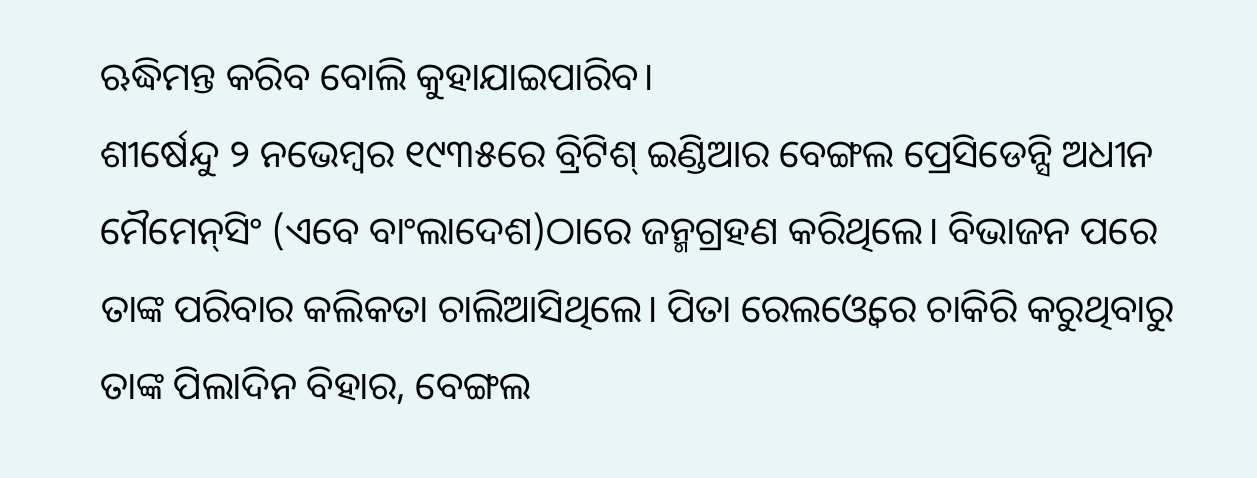ଋଦ୍ଧିମନ୍ତ କରିବ ବୋଲି କୁହାଯାଇପାରିବ।
ଶୀର୍ଷେନ୍ଦୁ ୨ ନଭେମ୍ବର ୧୯୩୫ରେ ବ୍ରିଟିଶ୍‌ ଇଣ୍ଡିଆର ବେଙ୍ଗଲ ପ୍ରେସିଡେନ୍ସି ଅଧୀନ ମୈମେନ୍‌ସିଂ (ଏବେ ବାଂଲାଦେଶ)ଠାରେ ଜନ୍ମଗ୍ରହଣ କରିଥିଲେ। ବିଭାଜନ ପରେ ତାଙ୍କ ପରିବାର କଲିକତା ଚାଲିଆସିଥିଲେ। ପିତା ରେଲଓ୍ବେରେ ଚାକିରି କରୁଥିବାରୁ ତାଙ୍କ ପିଲାଦିନ ବିହାର, ବେଙ୍ଗଲ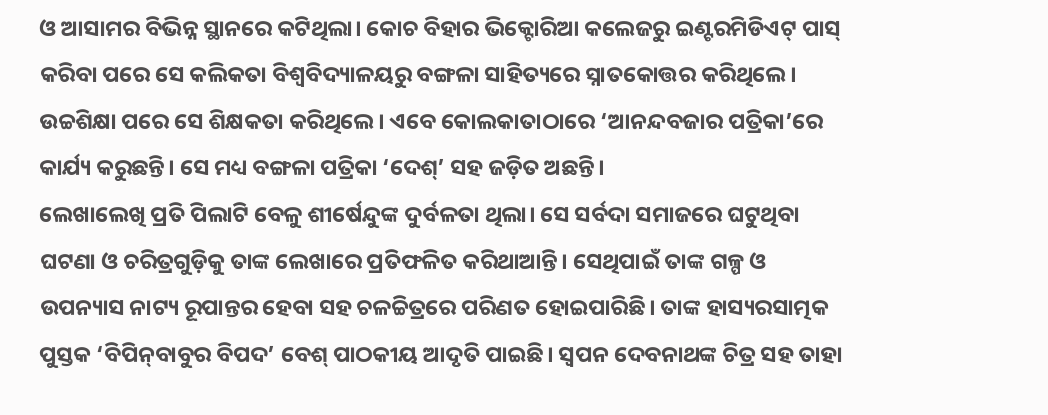ଓ ଆସାମର ବିଭିନ୍ନ ସ୍ଥାନରେ କଟିଥିଲା। କୋଚ ବିହାର ଭିକ୍ଟୋରିଆ କଲେଜରୁ ଇଣ୍ଟରମିଡିଏଟ୍‌ ପାସ୍‌ କରିବା ପରେ ସେ କଲିକତା ବିଶ୍ୱବିଦ୍ୟାଳୟରୁ ବଙ୍ଗଳା ସାହିତ୍ୟରେ ସ୍ନାତକୋତ୍ତର କରିଥିଲେ। ଉଚ୍ଚଶିକ୍ଷା ପରେ ସେ ଶିକ୍ଷକତା କରିଥିଲେ। ଏବେ କୋଲକାତାଠାରେ ‘ଆନନ୍ଦବଜାର ପତ୍ରିକା’ରେ କାର୍ଯ୍ୟ କରୁଛନ୍ତି। ସେ ମଧ୍ୟ ବଙ୍ଗଳା ପତ୍ରିକା ‘ଦେଶ୍‌’ ସହ ଜଡ଼ିତ ଅଛନ୍ତି।
ଲେଖାଲେଖି ପ୍ରତି ପିଲାଟି ବେଳୁ ଶୀର୍ଷେନ୍ଦୁଙ୍କ ଦୁର୍ବଳତା ଥିଲା। ସେ ସର୍ବଦା ସମାଜରେ ଘଟୁଥିବା ଘଟଣା ଓ ଚରିତ୍ରଗୁଡ଼ିକୁ ତାଙ୍କ ଲେଖାରେ ପ୍ରତିଫଳିତ କରିଥାଆନ୍ତି। ସେଥିପାଇଁ ତାଙ୍କ ଗଳ୍ପ ଓ ଉପନ୍ୟାସ ନାଟ୍ୟ ରୂପାନ୍ତର ହେବା ସହ ଚଳଚ୍ଚିତ୍ରରେ ପରିଣତ ହୋଇପାରିଛି। ତାଙ୍କ ହାସ୍ୟରସାତ୍ମକ ପୁସ୍ତକ ‘ବିପିନ୍‌ବାବୁର ବିପଦ’ ବେଶ୍‌ ପାଠକୀୟ ଆଦୃତି ପାଇଛି। ସ୍ବପନ ଦେବନାଥଙ୍କ ଚିତ୍ର ସହ ତାହା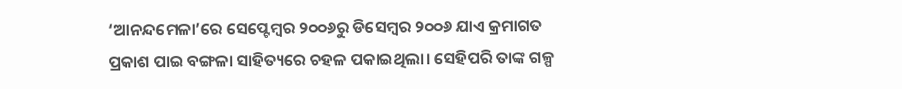‘ଆନନ୍ଦମେଳା’ରେ ସେପ୍ଟେମ୍ବର ୨୦୦୬ରୁ ଡିସେମ୍ବର ୨୦୦୬ ଯାଏ କ୍ରମାଗତ ପ୍ରକାଶ ପାଇ ବଙ୍ଗଳା ସାହିତ୍ୟରେ ଚହଳ ପକାଇଥିଲା। ସେହିପରି ତାଙ୍କ ଗଳ୍ପ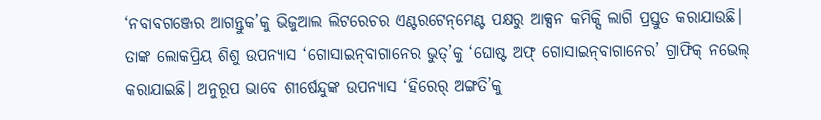‘ନବାବଗଞ୍ଜେର ଆଗନ୍ତୁକ’କୁ ଭିଜୁଆଲ ଲିଟରେଚର ଏଣ୍ଟରଟେନ୍‌ମେଣ୍ଟ ପକ୍ଷରୁ ଆକ୍ସନ କମିକ୍ସି ଲାଗି ପ୍ରସ୍ତୁତ କରାଯାଉଛି। ତାଙ୍କ ଲୋକପ୍ରିୟ ଶିଶୁ ଉପନ୍ୟାସ ‘ଗୋସାଇନ୍‌ବାଗାନେର ଭୁତ୍‌’କୁ ‘ଘୋଷ୍ଟ ଅଫ୍‌ ଗୋସାଇନ୍‌ବାଗାନେର’ ଗ୍ରାଫିକ୍‌ ନଭେଲ୍‌ କରାଯାଇଛି। ଅନୁରୂପ ଭାବେ ଶୀର୍ଷେନ୍ଦୁଙ୍କ ଉପନ୍ୟାସ ‘ହିରେର୍‌ ଅଙ୍ଗତି’କୁ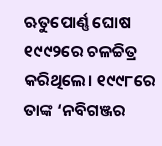ଋତୁପୋର୍ଣ୍ଣ ଘୋଷ ୧୯୯୨ରେ ଚଳଚ୍ଚିତ୍ର କରିଥିଲେ। ୧୯୯୮ରେ ତାଙ୍କ ‘ନବିଗଞ୍ଜର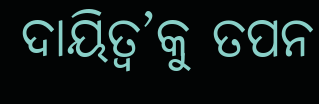ଦାୟିତ୍ୱ’କୁ ତପନ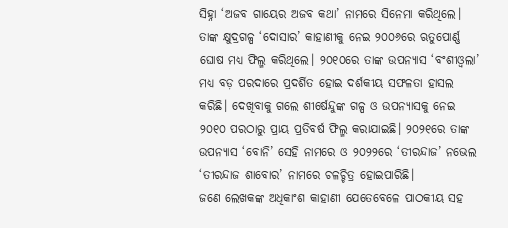ସିହ୍ନା ‘ଅଜବ ଗାୟେର ଅଜବ କଥା’ ନାମରେ ସିନେମା କରିଥିଲେ। ତାଙ୍କ କ୍ଷୁଦ୍ରଗଳ୍ପ ‘ଦୋସାର’ କାହାଣୀକୁ ନେଇ ୨୦୦୬ରେ ଋତୁପୋର୍ଣ୍ଣ ଘୋଷ ମଧ୍ୟ ଫିଲ୍ମ କରିଥିଲେ। ୨୦୧୦ରେ ତାଙ୍କ ଉପନ୍ୟାସ ‘ବଂଶୀଓ୍ବଲା’ ମଧ୍ୟ ବଡ଼ ପରଦାରେ ପ୍ରଦର୍ଶିତ ହୋଇ ଦର୍ଶକୀୟ ସଫଳତା ହାସଲ କରିଛି। ଦେଖିବାକୁ ଗଲେ ଶୀର୍ଷେନ୍ଦୁଙ୍କ ଗଳ୍ପ ଓ ଉପନ୍ୟାସକୁ ନେଇ ୨୦୧୦ ପରଠାରୁ ପ୍ରାୟ ପ୍ରତିବର୍ଷ ଫିଲ୍ମ କରାଯାଇଛି। ୨୦୨୧ରେ ତାଙ୍କ ଉପନ୍ୟାସ ‘ବୋନି’ ସେହି ନାମରେ ଓ ୨୦୨୨ରେ ‘ତୀରନ୍ଦାଜ’ ନଭେଲ ‘ତୀରନ୍ଦାଜ ଶାବୋର’ ନାମରେ ଚଳଚ୍ଚିତ୍ର ହୋଇପାରିଛି।
ଜଣେ ଲେଖକଙ୍କ ଅଧିକାଂଶ କାହାଣୀ ଯେତେବେଳେ ପାଠକୀୟ ସହ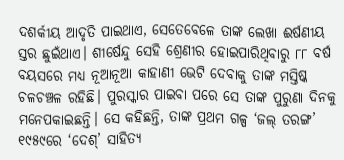ଦଶର୍କୀୟ ଆଦୃତି ପାଇଥାଏ, ସେତେବେଳେ ତାଙ୍କ ଲେଖା ଈର୍ଷଣୀୟ ସ୍ତର ଛୁଇଁଥାଏ। ଶୀର୍ଷେନ୍ଦୁ ସେହି ଶ୍ରେଣୀର ହୋଇପାରିଥିବାରୁ ୮୮ ବର୍ଷ ବୟସରେ ମଧ୍ୟ ନୂଆନୂଆ କାହାଣୀ ଭେଟି ଦେବାକୁ ତାଙ୍କ ମସ୍ତିଷ୍କ ଚଳଚଞ୍ଚଳ ରହିଛି। ପୁରସ୍କାର ପାଇବା ପରେ ସେ ତାଙ୍କ ପୁରୁଣା ଦିନକୁ ମନେପକାଇଛନ୍ତି। ସେ କହିଛନ୍ତି, ତାଙ୍କ ପ୍ରଥମ ଗଳ୍ପ ‘ଜଲ୍‌ ତରଙ୍ଗ’ ୧୯୫୯ରେ ‘ଦେଶ୍‌’ ସାହିତ୍ୟ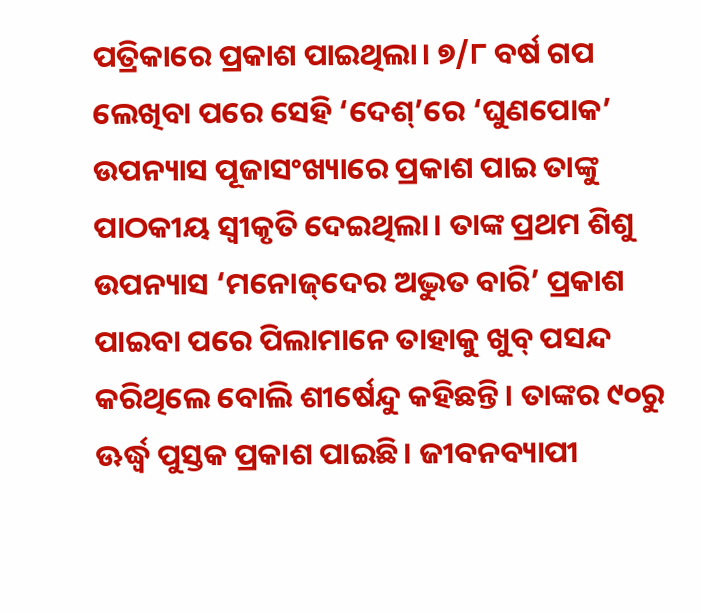ପତ୍ରିକାରେ ପ୍ରକାଶ ପାଇଥିଲା। ୭/୮ ବର୍ଷ ଗପ ଲେଖିବା ପରେ ସେହି ‘ଦେଶ୍‌’ରେ ‘ଘୁଣପୋକ’ ଉପନ୍ୟାସ ପୂଜାସଂଖ୍ୟାରେ ପ୍ରକାଶ ପାଇ ତାଙ୍କୁ ପାଠକୀୟ ସ୍ବୀକୃତି ଦେଇଥିଲା। ତାଙ୍କ ପ୍ରଥମ ଶିଶୁ ଉପନ୍ୟାସ ‘ମନୋଜ୍‌ଦେର ଅଦ୍ଭୁତ ବାରି’ ପ୍ରକାଶ ପାଇବା ପରେ ପିଲାମାନେ ତାହାକୁ ଖୁବ୍‌ ପସନ୍ଦ କରିଥିଲେ ବୋଲି ଶୀର୍ଷେନ୍ଦୁ କହିଛନ୍ତି। ତାଙ୍କର ୯୦ରୁ ଊର୍ଦ୍ଧ୍ୱ ପୁସ୍ତକ ପ୍ରକାଶ ପାଇଛି। ଜୀବନବ୍ୟାପୀ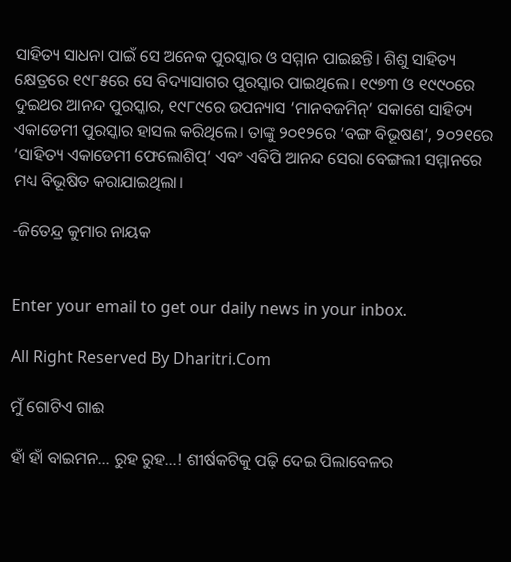ସାହିତ୍ୟ ସାଧନା ପାଇଁ ସେ ଅନେକ ପୁରସ୍କାର ଓ ସମ୍ମାନ ପାଇଛନ୍ତି। ଶିଶୁ ସାହିତ୍ୟ କ୍ଷେତ୍ରରେ ୧୯୮୫ରେ ସେ ବିଦ୍ୟାସାଗର ପୁରସ୍କାର ପାଇଥିଲେ। ୧୯୭୩ ଓ ୧୯୯୦ରେ ଦୁଇଥର ଆନନ୍ଦ ପୁରସ୍କାର, ୧୯୮୯ରେ ଉପନ୍ୟାସ ‘ମାନବଜମିନ୍‌’ ସକାଶେ ସାହିତ୍ୟ ଏକାଡେମୀ ପୁରସ୍କାର ହାସଲ କରିଥିଲେ। ତାଙ୍କୁ ୨୦୧୨ରେ ‘ବଙ୍ଗ ବିଭୂଷଣ’, ୨୦୨୧ରେ ‘ସାହିତ୍ୟ ଏକାଡେମୀ ଫେଲୋଶିପ୍‌’ ଏବଂ ଏବିପି ଆନନ୍ଦ ସେରା ବେଙ୍ଗଲୀ ସମ୍ମାନରେ ମଧ୍ୟ ବିଭୂଷିତ କରାଯାଇଥିଲା।

-ଜିତେନ୍ଦ୍ର କୁମାର ନାୟକ


Enter your email to get our daily news in your inbox.

All Right Reserved By Dharitri.Com

ମୁଁ ଗୋଟିଏ ଗାଈ

ହାଁ ହାଁ ବାଇମନ… ରୁହ ରୁହ…! ଶୀର୍ଷକଟିକୁ ପଢ଼ି ଦେଇ ପିଲାବେଳର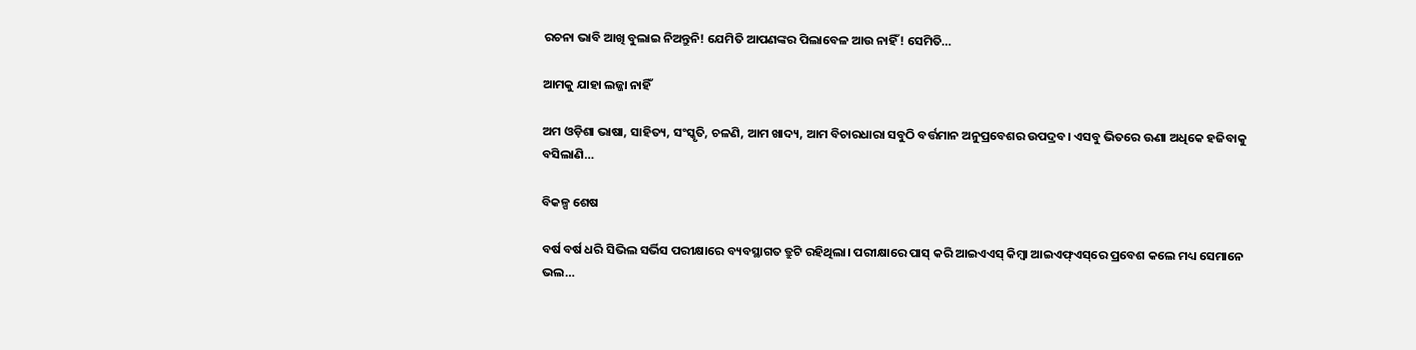ରଚନା ଭାବି ଆଖି ବୁଲାଇ ନିଅନ୍ତୁନି! ଯେମିତି ଆପଣଙ୍କର ପିଲାବେଳ ଆଉ ନାହିଁ! ସେମିତି…

ଆମକୁ ଯାହା ଲଜ୍ଜା ନାହିଁ

ଅମ ଓଡ଼ିଶା ଭାଷା, ସାହିତ୍ୟ, ସଂସ୍କୃତି, ଚଳଣି, ଆମ ଖାଦ୍ୟ, ଆମ ବିଚାରଧାରା ସବୁଠି ବର୍ତ୍ତମାନ ଅନୁପ୍ରବେଶର ଉପଦ୍ରବ। ଏସବୁ ଭିତରେ ଊଣା ଅଧିକେ ହଜିବାକୁ ବସିଲାଣି…

ବିକଳ୍ପ ଶେଷ

ବର୍ଷ ବର୍ଷ ଧରି ସିଭିଲ ସର୍ଭିସ ପରୀକ୍ଷାରେ ବ୍ୟବସ୍ଥାଗତ ତ୍ରୁଟି ରହିଥିଲା। ପରୀକ୍ଷାରେ ପାସ୍‌ କରି ଆଇଏଏସ୍‌ କିମ୍ବା ଆଇଏଫ୍‌ଏସ୍‌ରେ ପ୍ରବେଶ କଲେ ମଧ୍ୟ ସେମାନେ ଭଲ…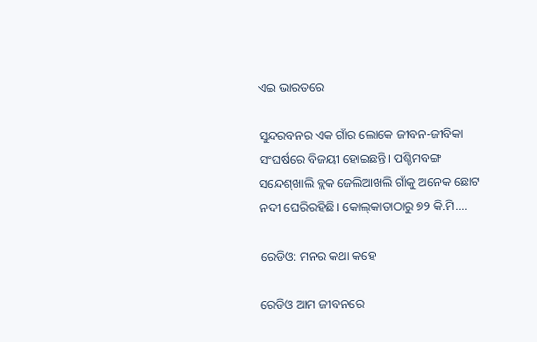ଏଇ ଭାରତରେ

ସୁନ୍ଦରବନର ଏକ ଗାଁର ଲୋକେ ଜୀବନ-ଜୀବିକା ସଂଘର୍ଷରେ ବିଜୟୀ ହୋଇଛନ୍ତି। ପଶ୍ଚିମବଙ୍ଗ ସନ୍ଦେଶ୍‌ଖାଲି ବ୍ଲକ ଜେଲିଆଖଲି ଗାଁକୁ ଅନେକ ଛୋଟ ନଦୀ ଘେରିରହିଛି। କୋଲ୍‌କାତାଠାରୁ ୭୨ କି.ମି.…

ରେଡିଓ: ମନର କଥା କହେ

ରେଡିଓ ଆମ ଜୀବନରେ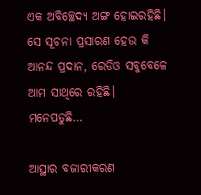ଏକ ଅବିଚ୍ଛେଦ୍ୟ ଅଙ୍ଗ ହୋଇରହିଛି। ସେ ସୂଚନା ପ୍ରସାରଣ ହେଉ କି ଆନନ୍ଦ ପ୍ରଦାନ, ରେଡିଓ ସବୁବେଳେ ଆମ ସାଥିରେ ରହିଛି। ମନେପଡୁଛି…

ଆସ୍ଥାର ବଜାରୀକରଣ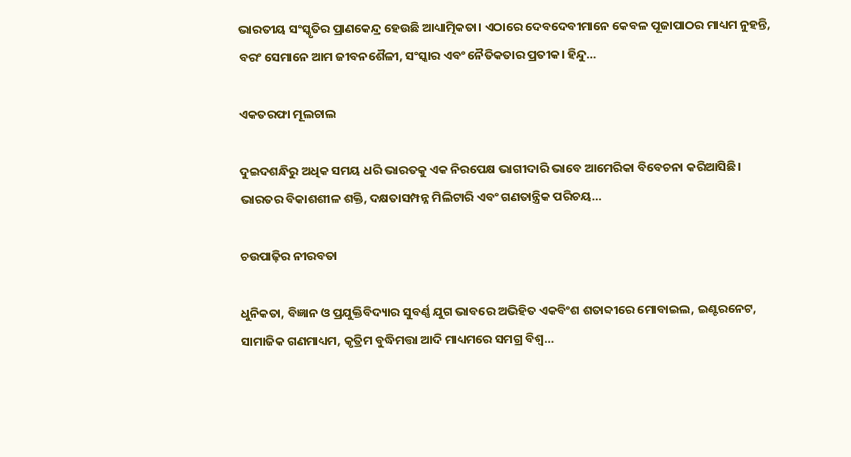ଭାରତୀୟ ସଂସ୍କୃତିର ପ୍ରାଣକେନ୍ଦ୍ର ହେଉଛି ଆଧ୍ୟାତ୍ମିକତା। ଏଠାରେ ଦେବଦେବୀମାନେ କେବଳ ପୂଜାପାଠର ମାଧ୍ୟମ ନୁହନ୍ତି, ବରଂ ସେମାନେ ଆମ ଜୀବନଶୈଳୀ, ସଂସ୍କାର ଏବଂ ନୈତିକତାର ପ୍ରତୀକ। ହିନ୍ଦୁ…

ଏକତରଫା ମୂଲଚାଲ

ଦୁଇଦଶନ୍ଧିରୁ ଅଧିକ ସମୟ ଧରି ଭାରତକୁ ଏକ ନିରପେକ୍ଷ ଭାଗୀଦାରି ଭାବେ ଆମେରିକା ବିବେଚନା କରିଆସିଛି। ଭାରତର ବିକାଶଶୀଳ ଶକ୍ତି, ଦକ୍ଷତାସମ୍ପନ୍ନ ମିଲିଟାରି ଏବଂ ଗଣତାନ୍ତ୍ରିକ ପରିଚୟ…

ଚଉପାଢ଼ିର ନୀରବତା

ଧୁନିକତା, ବିଜ୍ଞାନ ଓ ପ୍ରଯୁକ୍ତିବିଦ୍ୟାର ସୁବର୍ଣ୍ଣ ଯୁଗ ଭାବରେ ଅଭିହିତ ଏକବିଂଶ ଶତାବ୍ଦୀରେ ମୋବାଇଲ, ଇଣ୍ଟରନେଟ, ସାମାଜିକ ଗଣମାଧ୍ୟମ, କୃତ୍ରିମ ବୁଦ୍ଧିମତ୍ତା ଆଦି ମାଧ୍ୟମରେ ସମଗ୍ର ବିଶ୍ୱ…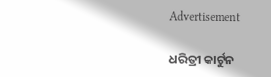Advertisement

ଧରିତ୍ରୀ କାର୍ଟୁନ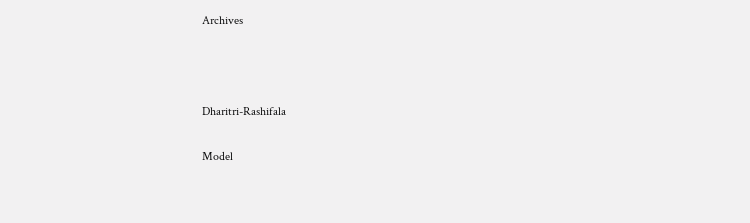Archives



Dharitri-Rashifala

Model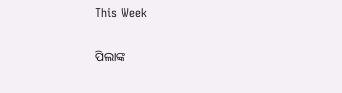This Week

ପିଲାଙ୍କ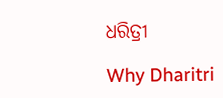ଧରିତ୍ରୀ

Why Dharitri